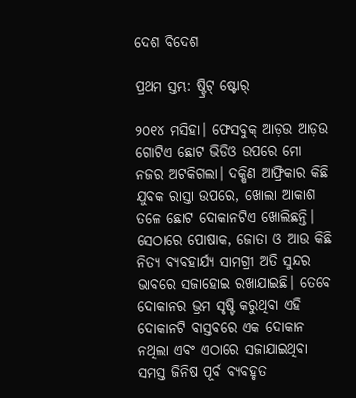ଦେଶ ବିଦେଶ

ପ୍ରଥମ ସ୍ତମ୍ଭ: ଷ୍ଟ୍ରିଟ୍ ଷ୍ଟୋର୍

୨୦୧୪ ମସିହା। ଫେସବୁକ୍ ଆଡ଼ଉ ଆଡ଼ଉ ଗୋଟିଏ ଛୋଟ ଭିଡିଓ ଉପରେ ମୋ ନଜର ଅଟକିଗଲା। ଦକ୍ଷିଣ ଆଫ୍ରିକାର କିଛି ଯୁବକ ରାସ୍ତା ଉପରେ, ଖୋଲା ଆକାଶ ତଳେ ଛୋଟ ଦୋକାନଟିଏ ଖୋଲିଛନ୍ତି। ସେଠାରେ ପୋଷାକ, ଜୋତା ଓ ଆଉ କିଛି ନିତ୍ୟ ବ୍ୟବହାର୍ଯ୍ୟ ସାମଗ୍ରୀ ଅତି ସୁନ୍ଦର ଭାବରେ ସଜାହୋଇ ରଖାଯାଇଛି। ତେବେ ଦୋକାନର ଭ୍ରମ ସୃଷ୍ଟି କରୁଥିବା ଏହି ଦୋକାନଟି ବାସ୍ତବରେ ଏକ ଦୋକାନ ନଥିଲା ଏବଂ ଏଠାରେ ସଜାଯାଇଥିବା ସମସ୍ତ ଜିନିଷ ପୂର୍ବ ବ୍ୟବହୃତ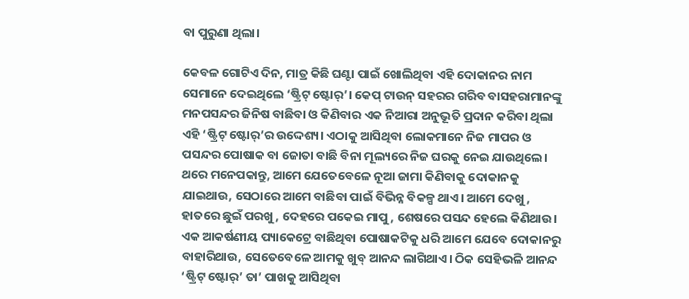ବା ପୁରୁଣା ଥିଲା।

କେବଳ ଗୋଟିଏ ଦିନ, ମାତ୍ର କିଛି ଘଣ୍ଟା ପାଇଁ ଖୋଲିଥିବା ଏହି ଦୋକାନର ନାମ ସେମାନେ ଦେଇଥିଲେ ‘ଷ୍ଟ୍ରିଟ୍ ଷ୍ଟୋର୍’। କେପ୍ ଟାଉନ୍ ସହରର ଗରିବ ବାସହରାମାନଙ୍କୁ ମନପସନ୍ଦର ଜିନିଷ ବାଛିବା ଓ କିଣିବାର ଏକ ନିଆରା ଅନୁଭୂତି ପ୍ରଦାନ କରିବା ଥିଲା ଏହି ‘ଷ୍ଟ୍ରିଟ୍ ଷ୍ଟୋର୍’ର ଉଦ୍ଦେଶ୍ୟ। ଏଠାକୁ ଆସିଥିବା ଲୋକମାନେ ନିଜ ମାପର ଓ ପସନ୍ଦର ପୋଷାକ ବା ଜୋତା ବାଛି ବିନା ମୂଲ୍ୟରେ ନିଜ ଘରକୁ ନେଇ ଯାଉଥିଲେ। ଥରେ ମନେପକାନ୍ତୁ, ଆମେ ଯେତେବେଳେ ନୂଆ ଜାମା କିଣିବାକୁ ଦୋକାନକୁ ଯାଇଥାଉ, ସେଠାରେ ଆମେ ବାଛିବା ପାଇଁ ବିଭିନ୍ନ ବିକଳ୍ପ ଥାଏ। ଆମେ ଦେଖୁ, ହାତରେ ଛୁଇଁ ପରଖୁ, ଦେହରେ ପକେଇ ମାପୁ, ଶେଷରେ ପସନ୍ଦ ହେଲେ କିଣିଥାଉ। ଏକ ଆକର୍ଷଣୀୟ ପ୍ୟାକେଟ୍ରେ ବାଛିଥିବା ପୋଷାକଟିକୁ ଧରି ଆମେ ଯେବେ ଦୋକାନରୁ ବାହାରିଥାଉ, ସେତେବେଳେ ଆମକୁ ଖୁବ୍ ଆନନ୍ଦ ଲାଗିଥାଏ। ଠିକ ସେହିଭଳି ଆନନ୍ଦ ‘ଷ୍ଟ୍ରିଟ୍ ଷ୍ଟୋର୍’ ତା’ ପାଖକୁ ଆସିଥିବା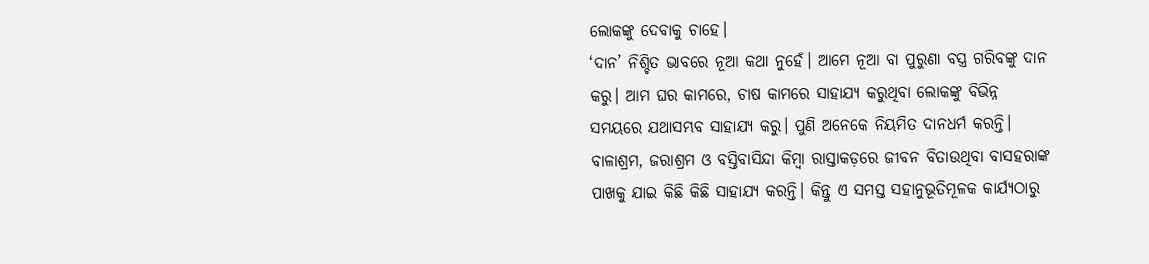ଲୋକଙ୍କୁ ଦେବାକୁ ଚାହେ।
‘ଦାନ’ ନିଶ୍ଚିତ ଭାବରେ ନୂଆ କଥା ନୁହେଁ। ଆମେ ନୂଆ ବା ପୁରୁଣା ବସ୍ତ୍ର ଗରିବଙ୍କୁ ଦାନ କରୁ। ଆମ ଘର କାମରେ, ଚାଷ କାମରେ ସାହାଯ୍ୟ କରୁଥିବା ଲୋକଙ୍କୁ ବିଭିନ୍ନ ସମୟରେ ଯଥାସମ୍ଭବ ସାହାଯ୍ୟ କରୁ। ପୁଣି ଅନେକେ ନିୟମିତ ଦାନଧର୍ମ କରନ୍ତି। ବାଳାଶ୍ରମ, ଜରାଶ୍ରମ ଓ ବସ୍ତିବାସିନ୍ଦା କିମ୍ବା ରାସ୍ତାକଡ଼ରେ ଜୀବନ ବିତାଉଥିବା ବାସହରାଙ୍କ ପାଖକୁ ଯାଇ କିଛି କିଛି ସାହାଯ୍ୟ କରନ୍ତି। କିନ୍ତୁ ଏ ସମସ୍ତ ସହାନୁଭୂତିମୂଳକ କାର୍ଯ୍ୟଠାରୁ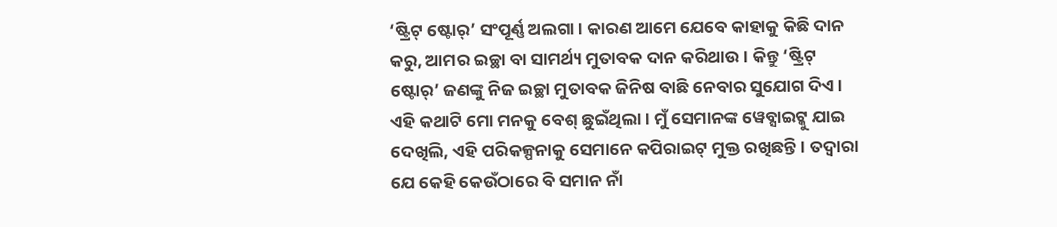‘ଷ୍ଟ୍ରିଟ୍ ଷ୍ଟୋର୍’ ସଂପୂର୍ଣ୍ଣ ଅଲଗା। କାରଣ ଆମେ ଯେବେ କାହାକୁ କିଛି ଦାନ କରୁ, ଆମର ଇଚ୍ଛା ବା ସାମର୍ଥ୍ୟ ମୁତାବକ ଦାନ କରିଥାଉ। କିନ୍ତୁ ‘ଷ୍ଟ୍ରିଟ୍ ଷ୍ଟୋର୍’ ଜଣଙ୍କୁ ନିଜ ଇଚ୍ଛା ମୁତାବକ ଜିନିଷ ବାଛି ନେବାର ସୁଯୋଗ ଦିଏ। ଏହି କଥାଟି ମୋ ମନକୁ ବେଶ୍ ଛୁଇଁଥିଲା। ମୁଁ ସେମାନଙ୍କ ୱେବ୍ସାଇଟ୍କୁ ଯାଇ ଦେଖିଲି, ଏହି ପରିକଳ୍ପନାକୁ ସେମାନେ କପିରାଇଟ୍ ମୁକ୍ତ ରଖିଛନ୍ତି। ତଦ୍ୱାରା ଯେ କେହି କେଉଁଠାରେ ବି ସମାନ ନାଁ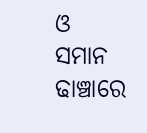ଓ ସମାନ ଢାଞ୍ଚାରେ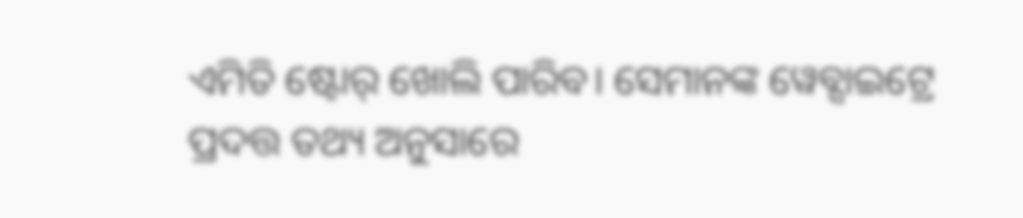ଏମିତି ଷ୍ଟୋର୍ ଖୋଲି ପାରିବ। ସେମାନଙ୍କ ୱେବ୍ସାଇଟ୍ରେ ପ୍ରଦତ୍ତ ତଥ୍ୟ ଅନୁସାରେ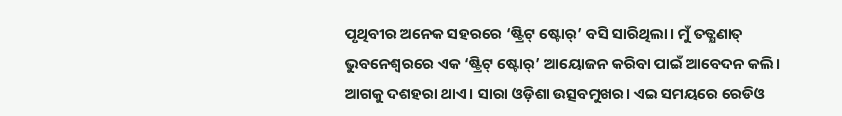ପୃଥିବୀର ଅନେକ ସହରରେ ‘ଷ୍ଟ୍ରିଟ୍ ଷ୍ଟୋର୍’ ବସି ସାରିଥିଲା। ମୁଁ ତତ୍କ୍ଷଣାତ୍ ଭୁବନେଶ୍ୱରରେ ଏକ ‘ଷ୍ଟ୍ରିଟ୍ ଷ୍ଟୋର୍’ ଆୟୋଜନ କରିବା ପାଇଁ ଆବେଦନ କଲି।
ଆଗକୁ ଦଶହରା ଥାଏ। ସାରା ଓଡ଼ିଶା ଉତ୍ସବମୁଖର। ଏଇ ସମୟରେ ରେଡିଓ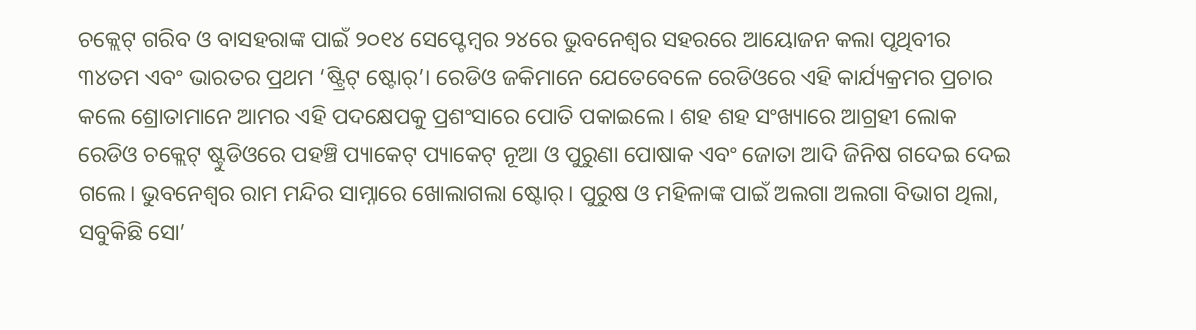ଚକ୍ଲେଟ୍ ଗରିବ ଓ ବାସହରାଙ୍କ ପାଇଁ ୨୦୧୪ ସେପ୍ଟେମ୍ବର ୨୪ରେ ଭୁବନେଶ୍ୱର ସହରରେ ଆୟୋଜନ କଲା ପୃଥିବୀର ୩୪ତମ ଏବଂ ଭାରତର ପ୍ରଥମ ‘ଷ୍ଟ୍ରିଟ୍ ଷ୍ଟୋର୍’। ରେଡିଓ ଜକିମାନେ ଯେତେବେଳେ ରେଡିଓରେ ଏହି କାର୍ଯ୍ୟକ୍ରମର ପ୍ରଚାର କଲେ ଶ୍ରୋତାମାନେ ଆମର ଏହି ପଦକ୍ଷେପକୁ ପ୍ରଶଂସାରେ ପୋତି ପକାଇଲେ। ଶହ ଶହ ସଂଖ୍ୟାରେ ଆଗ୍ରହୀ ଲୋକ ରେଡିଓ ଚକ୍ଲେଟ୍ ଷ୍ଟୁଡିଓରେ ପହଞ୍ଚି ପ୍ୟାକେଟ୍ ପ୍ୟାକେଟ୍ ନୂଆ ଓ ପୁରୁଣା ପୋଷାକ ଏବଂ ଜୋତା ଆଦି ଜିନିଷ ଗଦେଇ ଦେଇ ଗଲେ। ଭୁବନେଶ୍ୱର ରାମ ମନ୍ଦିର ସାମ୍ନାରେ ଖୋଲାଗଲା ଷ୍ଟୋର୍। ପୁରୁଷ ଓ ମହିଳାଙ୍କ ପାଇଁ ଅଲଗା ଅଲଗା ବିଭାଗ ଥିଲା, ସବୁକିଛି ସୋ’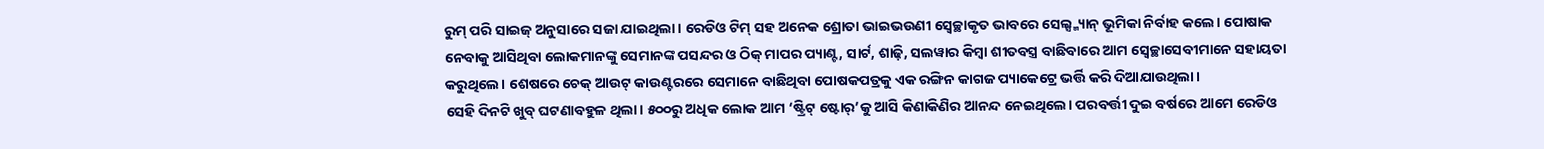ରୁମ୍ ପରି ସାଇଜ୍ ଅନୁସାରେ ସଜା ଯାଇଥିଲା। ରେଡିଓ ଟିମ୍ ସହ ଅନେକ ଶ୍ରୋତା ଭାଇଭଉଣୀ ସ୍ବେଚ୍ଛାକୃତ ଭାବରେ ସେଲ୍ସ୍ମ୍ୟାନ୍ ଭୂମିକା ନିର୍ବାହ କଲେ। ପୋଷାକ ନେବାକୁ ଆସିଥିବା ଲୋକମାନଙ୍କୁ ସେମାନଙ୍କ ପସନ୍ଦର ଓ ଠିକ୍ ମାପର ପ୍ୟାଣ୍ଟ, ସାର୍ଟ, ଶାଢ଼ି, ସଲୱାର କିମ୍ବା ଶୀତବସ୍ତ୍ର ବାଛିବାରେ ଆମ ସ୍ବେଚ୍ଛାସେବୀମାନେ ସହାୟତା କରୁଥିଲେ। ଶେଷରେ ଚେକ୍ ଆଉଟ୍ କାଉଣ୍ଟରରେ ସେମାନେ ବାଛିଥିବା ପୋଷକପତ୍ରକୁ ଏକ ରଙ୍ଗିନ କାଗଜ ପ୍ୟାକେଟ୍ରେ ଭର୍ତ୍ତି କରି ଦିଆଯାଉଥିଲା।
ସେହି ଦିନଟି ଖୁବ୍ ଘଟଣାବହୁଳ ଥିଲା। ୫୦୦ରୁ ଅଧିକ ଲୋକ ଆମ ‘ଷ୍ଟ୍ରିଟ୍ ଷ୍ଟୋର୍’କୁ ଆସି କିଣାକିଣିର ଆନନ୍ଦ ନେଇଥିଲେ। ପରବର୍ତ୍ତୀ ଦୁଇ ବର୍ଷରେ ଆମେ ରେଡିଓ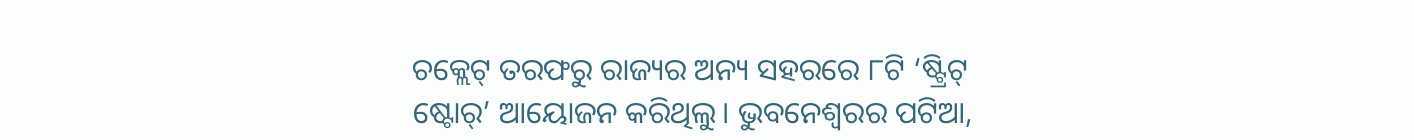ଚକ୍ଲେଟ୍ ତରଫରୁ ରାଜ୍ୟର ଅନ୍ୟ ସହରରେ ୮ଟି ‘ଷ୍ଟ୍ରିଟ୍ ଷ୍ଟୋର୍’ ଆୟୋଜନ କରିଥିଲୁ। ଭୁବନେଶ୍ୱରର ପଟିଆ,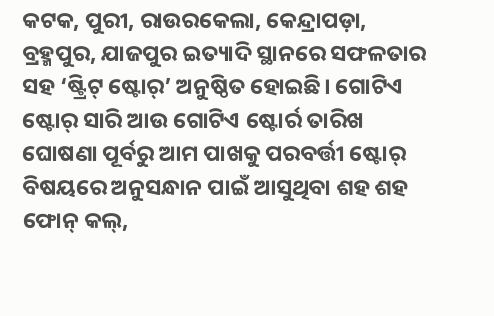କଟକ, ପୁରୀ, ରାଉରକେଲା, କେନ୍ଦ୍ରାପଡ଼ା, ବ୍ରହ୍ମପୁର, ଯାଜପୁର ଇତ୍ୟାଦି ସ୍ଥାନରେ ସଫଳତାର ସହ ‘ଷ୍ଟ୍ରିଟ୍ ଷ୍ଟୋର୍’ ଅନୁଷ୍ଠିତ ହୋଇଛି। ଗୋଟିଏ ଷ୍ଟୋର୍ ସାରି ଆଉ ଗୋଟିଏ ଷ୍ଟୋର୍ର ତାରିଖ ଘୋଷଣା ପୂର୍ବରୁ ଆମ ପାଖକୁ ପରବର୍ତ୍ତୀ ଷ୍ଟୋର୍ ବିଷୟରେ ଅନୁସନ୍ଧାନ ପାଇଁ ଆସୁଥିବା ଶହ ଶହ ଫୋନ୍ କଲ୍,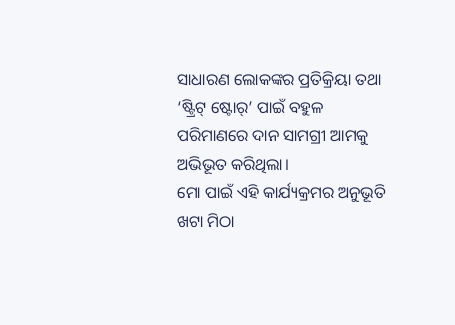ସାଧାରଣ ଲୋକଙ୍କର ପ୍ରତିକ୍ରିୟା ତଥା ‘ଷ୍ଟ୍ରିଟ୍ ଷ୍ଟୋର୍’ ପାଇଁ ବହୁଳ ପରିମାଣରେ ଦାନ ସାମଗ୍ରୀ ଆମକୁ ଅଭିଭୂତ କରିଥିଲା।
ମୋ ପାଇଁ ଏହି କାର୍ଯ୍ୟକ୍ରମର ଅନୁଭୂତି ଖଟା ମିଠା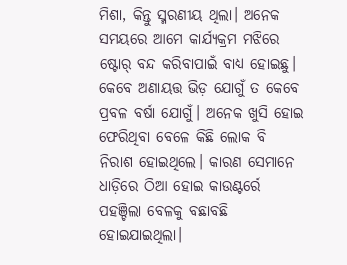ମିଶା, କିନ୍ତୁ ସ୍ମରଣୀୟ ଥିଲା। ଅନେକ ସମୟରେ ଆମେ କାର୍ଯ୍ୟକ୍ରମ ମଝିରେ ଷ୍ଟୋର୍ ବନ୍ଦ କରିବାପାଇଁ ବାଧ୍ୟ ହୋଇଛୁ। କେବେ ଅଣାୟତ୍ତ ଭିଡ଼ ଯୋଗୁଁ ତ କେବେ ପ୍ରବଳ ବର୍ଷା ଯୋଗୁଁ। ଅନେକ ଖୁସି ହୋଇ ଫେରିଥିବା ବେଳେ କିଛି ଲୋକ ବି ନିରାଶ ହୋଇଥିଲେ। କାରଣ ସେମାନେ ଧାଡ଼ିରେ ଠିଆ ହୋଇ କାଉଣ୍ଟର୍ରେ ପହଞ୍ଚିଲା ବେଳକୁ ବଛାବଛି ହୋଇଯାଇଥିଲା।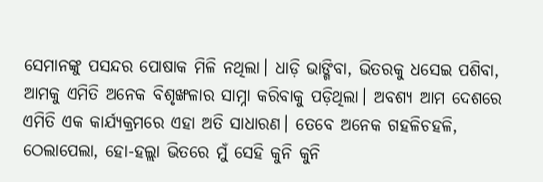ସେମାନଙ୍କୁ ପସନ୍ଦର ପୋଷାକ ମିଳି ନଥିଲା। ଧାଡ଼ି ଭାଙ୍ଗିବା, ଭିତରକୁ ଧସେଇ ପଶିବା, ଆମକୁ ଏମିତି ଅନେକ ବିଶୃଙ୍ଖଳାର ସାମ୍ନା କରିବାକୁ ପଡ଼ିଥିଲା। ଅବଶ୍ୟ ଆମ ଦେଶରେ ଏମିତି ଏକ କାର୍ଯ୍ୟକ୍ରମରେ ଏହା ଅତି ସାଧାରଣ। ତେବେ ଅନେକ ଗହଳିଚହଳି, ଠେଲାପେଲା, ହୋ-ହଲ୍ଲା ଭିତରେ ମୁଁ ସେହି କୁନି କୁନି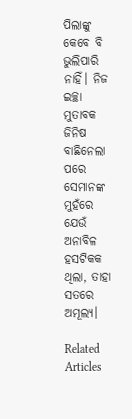ପିଲାଙ୍କୁ କେବେ ବି ଭୁଲିପାରି ନାହିଁ। ନିଜ ଇଚ୍ଛା ମୁତାବକ ଜିନିଷ ବାଛିନେଲା ପରେ ସେମାନଙ୍କ ମୁହଁରେ ଯେଉଁ ଅନାବିଳ ହସଟିକକ ଥିଲା, ତାହା ସତରେ ଅମୂଲ୍ୟ।

Related Articles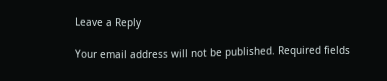Leave a Reply

Your email address will not be published. Required fields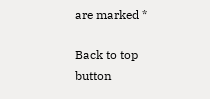are marked *

Back to top button